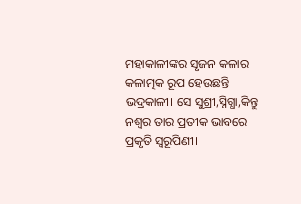ମହାକାଳୀଙ୍କର ସୃଜନ କଳାର କଳାତ୍ମକ ରୂପ ହେଉଛନ୍ତି ଭଦ୍ରକାଳୀ। ସେ ସୁଶ୍ରୀ,ସ୍ନିଗ୍ଧା,କିନ୍ତୁ ନଶ୍ଵର ତାର ପ୍ରତୀକ ଭାବରେ ପ୍ରକୃତି ସ୍ଵରୂପିଣୀ।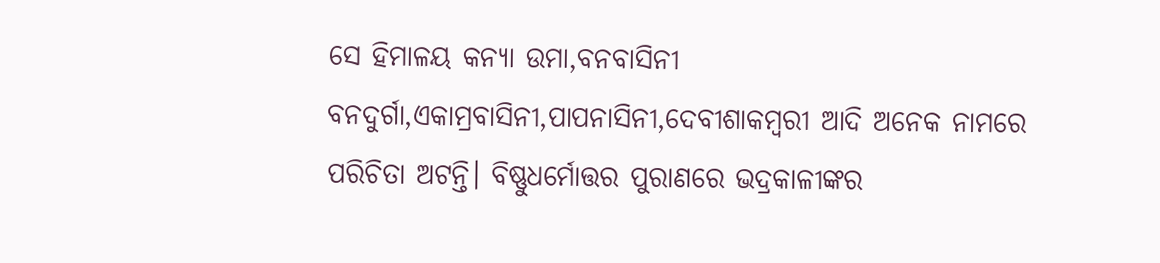ସେ ହିମାଳୟ କନ୍ୟା ଉମା,ବନବାସିନୀ ବନଦୁର୍ଗା,ଏକାମ୍ରବାସିନୀ,ପାପନାସିନୀ,ଦେବୀଶାକମ୍ବରୀ ଆଦି ଅନେକ ନାମରେ ପରିଚିତା ଅଟନ୍ତି। ବିଷ୍ଣୁଧର୍ମୋତ୍ତର ପୁରାଣରେ ଭଦ୍ରକାଳୀଙ୍କର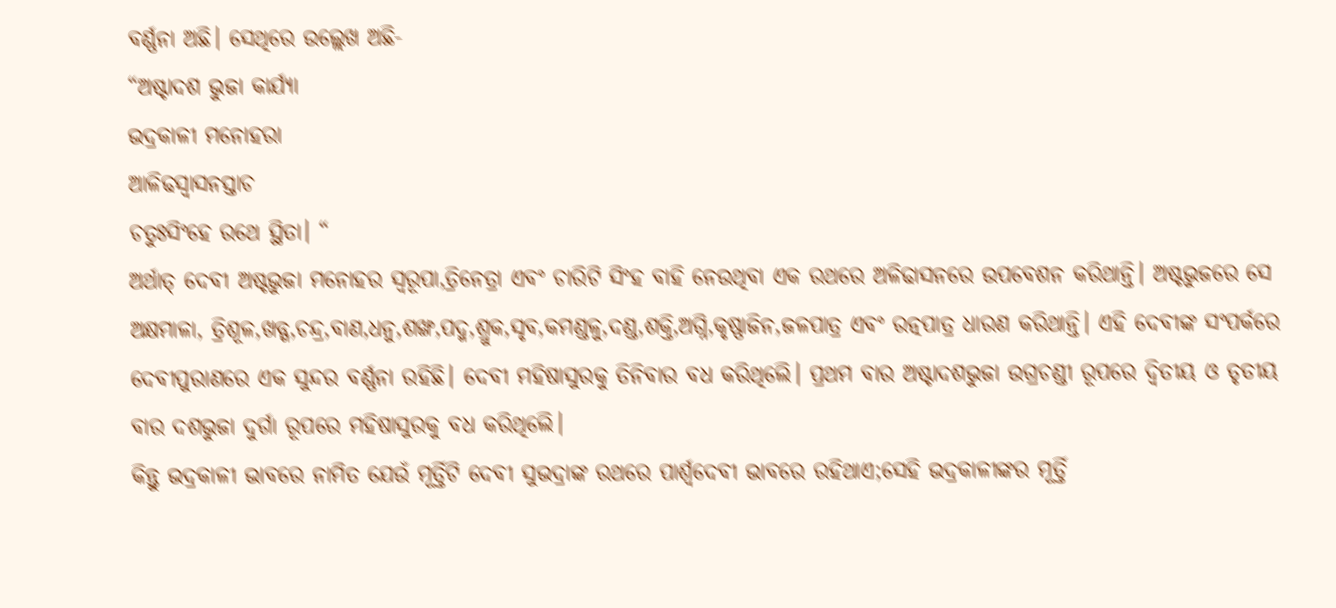ବର୍ଣ୍ଣନା ଅଛି। ସେଥିରେ ଉଲ୍ଲେଖ ଅଛି-
“ଅଷ୍ଟାଦଶ ଭୁଜା କାର୍ଯ୍ୟା
ଭଦ୍ରକାଳୀ ମନୋହରା
ଆଳିଢସ୍ଵାସନସ୍ତାଚ
ଚତୁଃସିଂହେ ରଥେ ସ୍ଥିତା। “
ଅର୍ଥାତ୍ ଦେବୀ ଅଷ୍ଟଭୁଜା ମନୋହର ସ୍ଵରୂପା,ତ୍ରିନେତ୍ରା ଏବଂ ଚାରିଟି ସିଂହ ବାହି ନେଉଥିବା ଏକ ରଥରେ ଅଳିଢାସନରେ ଉପବେଶନ କରିଥାନ୍ତି। ଅଷ୍ଟଭୁଜରେ ସେ ଅକ୍ଷମାଳା, ତ୍ରିଶୂଳ,ଖଡ୍ଗ,ଚନ୍ଦ୍ର,ବାଣ,ଧନୁ,ଶଙ୍ଖ,ପଦ୍ମ,ଶ୍ରୁକ,ସୃବ,କମଣ୍ଡଳୁ,ଦଣ୍ଡ,ଶକ୍ତି,ଅଗ୍ନି,କୃଷ୍ଣାଜିନ,ଜଳପାତ୍ର ଏବଂ ରତ୍ନପାତ୍ର ଧାରଣ କରିଥାନ୍ତି। ଏହି ଦେବୀଙ୍କ ସଂପର୍କରେ ଦେବୀପୁରାଣରେ ଏକ ସୁନ୍ଦର ବର୍ଣ୍ଣନା ରହିଛି। ଦେବୀ ମହିଷାସୁରକୁ ତିନିବାର ବଧ କରିଥିଲେି। ପ୍ରଥମ ବାର ଅଷ୍ଟାଦଶଭୁଜା ଉଗ୍ରଚଣ୍ଡୀ ରୂପରେ ଦ୍ଵିତୀୟ ଓ ତୃତୀୟ ବାର ଦଶଭୁଜା ଦୁର୍ଗା ରୂପରେ ମହିଷାସୁରକୁ ବଧ କରିଥିଲେି।
କିନ୍ତୁ ଭଦ୍ରକାଳୀ ଭାବରେ ନାମିତ ଯେଉଁ ମୂର୍ତ୍ତିଟି ଦେବୀ ସୁଭଦ୍ରାଙ୍କ ରଥରେ ପାର୍ଶ୍ଵଦେବୀ ଭାବରେ ରହିଥାଏ;ସେହି ଭଦ୍ରକାଳୀଙ୍କର ମୂର୍ତ୍ତି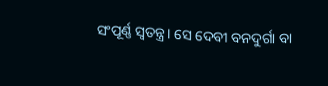ସଂପୂର୍ଣ୍ଣ ସ୍ଵତନ୍ତ୍ର। ସେ ଦେବୀ ବନଦୁର୍ଗା ବା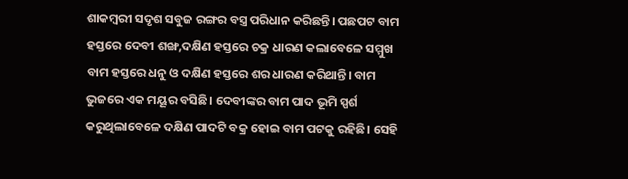ଶାକମ୍ବରୀ ସଦୃଶ ସବୁଜ ରଙ୍ଗର ବସ୍ତ୍ର ପରିଧାନ କରିଛନ୍ତି। ପଛପଟ ବାମ ହସ୍ତରେ ଦେବୀ ଶଙ୍ଖ,ଦକ୍ଷିଣ ହସ୍ତରେ ଚକ୍ର ଧାରଣ କଲାବେଳେ ସମ୍ମୁଖ ବାମ ହସ୍ତରେ ଧନୁ ଓ ଦକ୍ଷିଣ ହସ୍ତରେ ଶର ଧାରଣ କରିଥାନ୍ତି। ବାମ ଭୁଜରେ ଏକ ମୟୂର ବସିଛି। ଦେବୀଙ୍କର ବାମ ପାଦ ଭୂମି ସ୍ପର୍ଶ କରୁଥିଲାବେଳେ ଦକ୍ଷିଣ ପାଦଟି ବକ୍ର ହୋଇ ବାମ ପଟକୁ ରହିଛି। ସେହି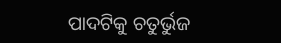ପାଦଟିକୁ ଚତୁର୍ଭୁଜ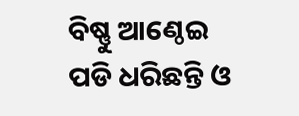ବିଷ୍ଣୁ ଆଣ୍ଠେଇ ପଡି ଧରିଛନ୍ତି ଓ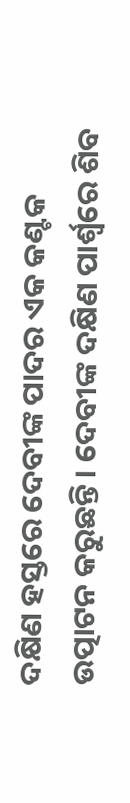ଦକ୍ଷିଣ ହସ୍ତରେ ଦେବୀଙ୍କ ପାଦର ଏକ କଣ୍ଟକ ଉତ୍ପାଟନ କରୁଛନ୍ତି। ଦେବୀଙ୍କ ଦକ୍ଷିଣ ପାର୍ଶ୍ଵରେ ଶିବ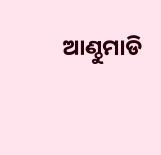ଆଣ୍ଠୁମାଡି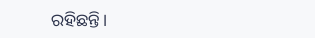ରହିଛନ୍ତି।